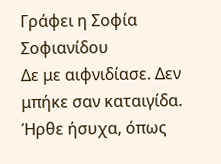Γράφει η Σοφία Σοφιανίδου
Δε με αιφνιδίασε. Δεν μπήκε σαν καταιγίδα. Ήρθε ήσυχα, όπως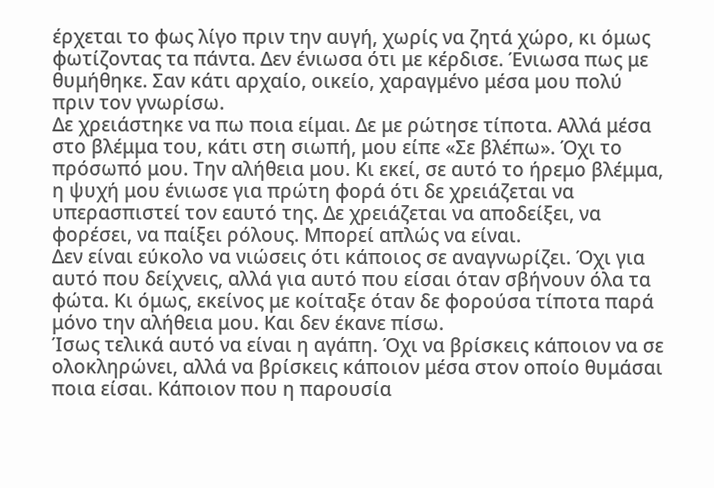έρχεται το φως λίγο πριν την αυγή, χωρίς να ζητά χώρο, κι όμως φωτίζοντας τα πάντα. Δεν ένιωσα ότι με κέρδισε. Ένιωσα πως με θυμήθηκε. Σαν κάτι αρχαίο, οικείο, χαραγμένο μέσα μου πολύ πριν τον γνωρίσω.
Δε χρειάστηκε να πω ποια είμαι. Δε με ρώτησε τίποτα. Αλλά μέσα στο βλέμμα του, κάτι στη σιωπή, μου είπε «Σε βλέπω». Όχι το πρόσωπό μου. Την αλήθεια μου. Κι εκεί, σε αυτό το ήρεμο βλέμμα, η ψυχή μου ένιωσε για πρώτη φορά ότι δε χρειάζεται να υπερασπιστεί τον εαυτό της. Δε χρειάζεται να αποδείξει, να φορέσει, να παίξει ρόλους. Μπορεί απλώς να είναι.
Δεν είναι εύκολο να νιώσεις ότι κάποιος σε αναγνωρίζει. Όχι για αυτό που δείχνεις, αλλά για αυτό που είσαι όταν σβήνουν όλα τα φώτα. Κι όμως, εκείνος με κοίταξε όταν δε φορούσα τίποτα παρά μόνο την αλήθεια μου. Και δεν έκανε πίσω.
Ίσως τελικά αυτό να είναι η αγάπη. Όχι να βρίσκεις κάποιον να σε ολοκληρώνει, αλλά να βρίσκεις κάποιον μέσα στον οποίο θυμάσαι ποια είσαι. Κάποιον που η παρουσία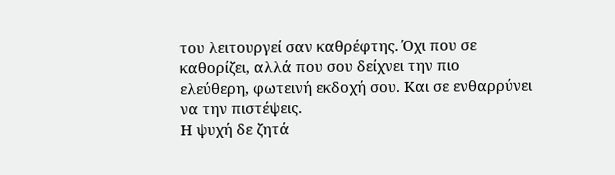του λειτουργεί σαν καθρέφτης. Όχι που σε καθορίζει, αλλά που σου δείχνει την πιο ελεύθερη, φωτεινή εκδοχή σου. Και σε ενθαρρύνει να την πιστέψεις.
Η ψυχή δε ζητά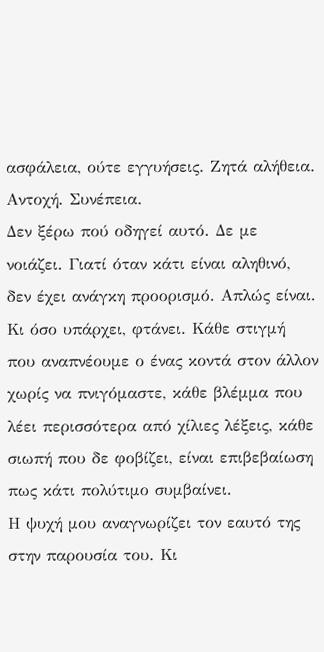ασφάλεια, ούτε εγγυήσεις. Ζητά αλήθεια. Αντοχή. Συνέπεια.
Δεν ξέρω πού οδηγεί αυτό. Δε με νοιάζει. Γιατί όταν κάτι είναι αληθινό, δεν έχει ανάγκη προορισμό. Απλώς είναι. Κι όσο υπάρχει, φτάνει. Κάθε στιγμή που αναπνέουμε ο ένας κοντά στον άλλον χωρίς να πνιγόμαστε, κάθε βλέμμα που λέει περισσότερα από χίλιες λέξεις, κάθε σιωπή που δε φοβίζει, είναι επιβεβαίωση πως κάτι πολύτιμο συμβαίνει.
Η ψυχή μου αναγνωρίζει τον εαυτό της στην παρουσία του. Κι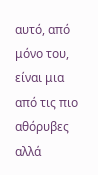αυτό, από μόνο του, είναι μια από τις πιο αθόρυβες αλλά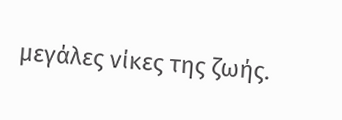μεγάλες νίκες της ζωής.